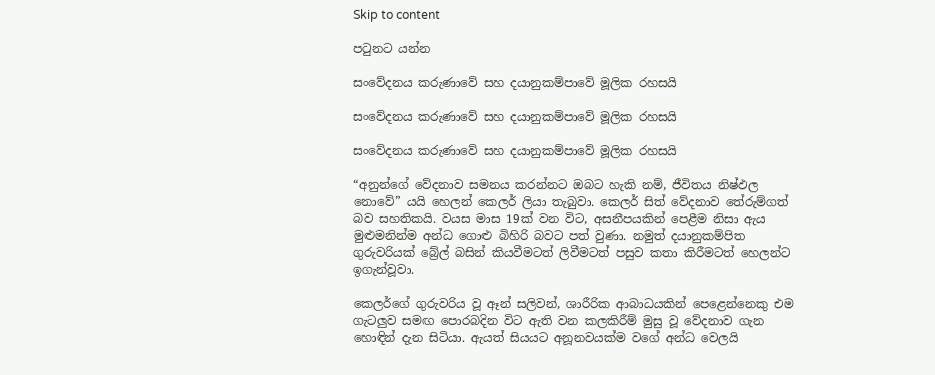Skip to content

පටුනට යන්න

සංවේදනය කරුණාවේ සහ දයානුකම්පාවේ මූලික රහසයි

සංවේදනය කරුණාවේ සහ දයානුකම්පාවේ මූලික රහසයි

සංවේදනය කරුණාවේ සහ දයානුකම්පාවේ මූලික රහසයි

“අනුන්ගේ වේදනාව සමනය කරන්නට ඔබට හැකි නම්, ජීවිතය නිෂ්ඵල නොවේ” යයි හෙලන් කෙලර් ලියා තැබුවා. කෙලර් සිත් වේදනාව තේරුම්ගත් බව සහතිකයි. වයස මාස 19ක් වන විට, අසනීපයකින් පෙළීම නිසා ඇය මුළුමනින්ම අන්ධ ගොළු බිහිරි බවට පත් වුණා. නමුත් දයානුකම්පිත ගුරුවරියක් බ්‍රේල් බසින් කියවීමටත් ලිවීමටත් පසුව කතා කිරීමටත් හෙලන්ට ඉගැන්වූවා.

කෙලර්ගේ ගුරුවරිය වූ ඈන් සලිවන්, ශාරීරික ආබාධයකින් පෙළෙන්නෙකු එම ගැටලුව සමඟ පොරබදින විට ඇති වන කලකිරීම් මුසු වූ වේදනාව ගැන හොඳින් දැන සිටියා. ඇයත් සියයට අනූනවයක්ම වගේ අන්ධ වෙලයි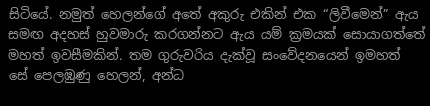සිටියේ. නමුත් හෙලන්ගේ අතේ අකුරු එකින් එක “ලිවීමෙන්” ඇය සමඟ අදහස් හුවමාරු කරගන්නට ඇය යම් ක්‍රමයක් සොයාගත්තේ මහත් ඉවසීමකින්. තම ගුරුවරිය දැක්වූ සංවේදනයෙන් ඉමහත් සේ පෙලඹුණු හෙලන්, අන්ධ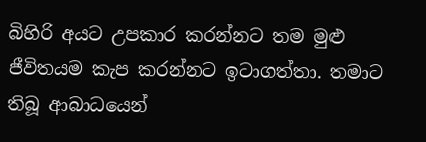බිහිරි අයට උපකාර කරන්නට තම මුළු ජීවිතයම කැප කරන්නට ඉටාගත්තා. තමාට තිබූ ආබාධයෙන්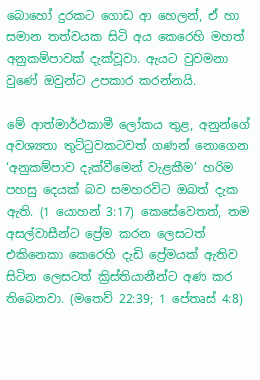බොහෝ දුරකට ගොඩ ආ හෙලන්, ඒ හා සමාන තත්වයක සිටි අය කෙරෙහි මහත් අනුකම්පාවක් දැක්වූවා. ඇයට වුවමනා වුණේ ඔවුන්ට උපකාර කරන්නයි.

මේ ආත්මාර්ථකාමී ලෝකය තුළ, අනුන්ගේ අවශ්‍යතා තුට්ටුවකටවත් ගණන් නොගෙන ‘අනුකම්පාව දැක්වීමෙන් වැළකීම’ හරිම පහසු දෙයක් බව සමහරවිට ඔබත් දැක ඇති. (1 යොහන් 3:17) කෙසේවෙතත්, තම අසල්වාසීන්ට ප්‍රේම කරන ලෙසටත් එකිනෙකා කෙරෙහි දැඩි ප්‍රේමයක් ඇතිව සිටින ලෙසටත් ක්‍රිස්තියානීන්ට අණ කර තිබෙනවා. (මතෙව් 22:39; 1 පේතෘස් 4:8)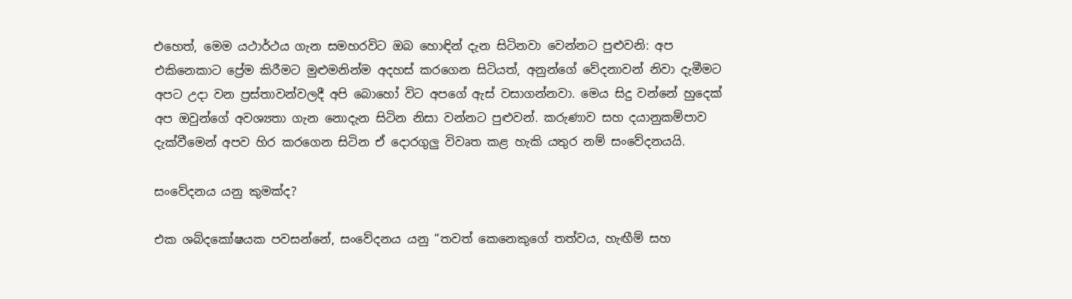එහෙත්, මෙම යථාර්ථය ගැන සමහරවිට ඔබ හොඳින් දැන සිටිනවා වෙන්නට පුළුවනි: අප එකිනෙකාට ප්‍රේම කිරීමට මුළුමනින්ම අදහස් කරගෙන සිටියත්, අනුන්ගේ වේදනාවන් නිවා දැමීමට අපට උදා වන ප්‍රස්තාවන්වලදී අපි බොහෝ විට අපගේ ඇස් වසාගන්නවා. මෙය සිදු වන්නේ හුදෙක් අප ඔවුන්ගේ අවශ්‍යතා ගැන නොදැන සිටින නිසා වන්නට පුළුවන්. කරුණාව සහ දයානුකම්පාව දැක්වීමෙන් අපව හිර කරගෙන සිටින ඒ දොරගුලු විවෘත කළ හැකි යතුර නම් සංවේදනයයි.

සංවේදනය යනු කුමක්ද?

එක ශබ්දකෝෂයක පවසන්නේ, සංවේදනය යනු “තවත් කෙනෙකුගේ තත්වය, හැඟීම් සහ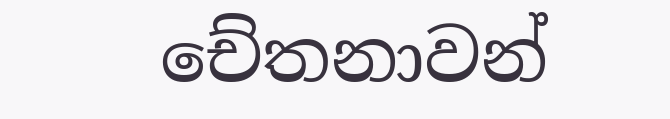චේතනාවන්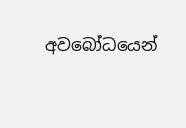අවබෝධයෙන්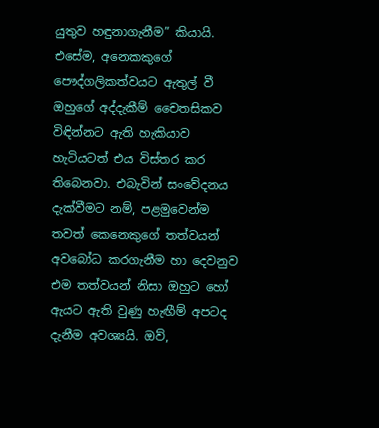යුතුව හඳුනාගැනීම” කියායි. එසේම, අනෙකකුගේ පෞද්ගලිකත්වයට ඇතුල් වී ඔහුගේ අද්දැකීම් චෛතසිකව විඳින්නට ඇති හැකියාව හැටියටත් එය විස්තර කර තිබෙනවා. එබැවින් සංවේදනය දැක්වීමට නම්, පළමුවෙන්ම තවත් කෙනෙකුගේ තත්වයන් අවබෝධ කරගැනීම හා දෙවනුව එම තත්වයන් නිසා ඔහුට හෝ ඇයට ඇති වුණු හැඟීම් අපටද දැනීම අවශ්‍යයි. ඔව්,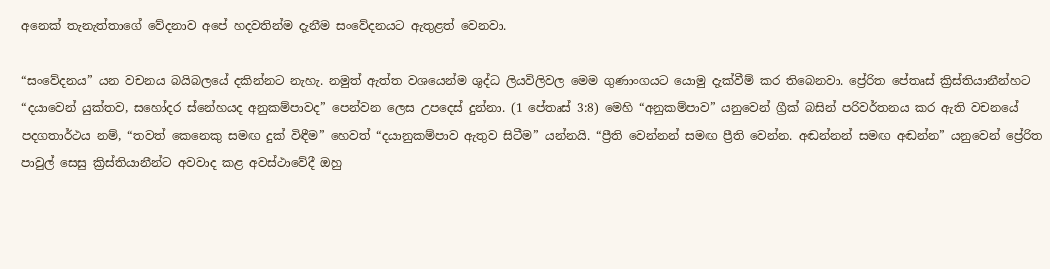අනෙක් තැනැත්තාගේ වේදනාව අපේ හදවතින්ම දැනීම සංවේදනයට ඇතුළත් වෙනවා.

“සංවේදනය” යන වචනය බයිබලයේ දකින්නට නැහැ. නමුත් ඇත්ත වශයෙන්ම ශුද්ධ ලියවිලිවල මෙම ගුණාංගයට යොමු දැක්වීම් කර තිබෙනවා. ප්‍රේරිත පේතෘස් ක්‍රිස්තියානීන්හට “දයාවෙන් යුක්තව, සහෝදර ස්නේහයද අනුකම්පාවද” පෙන්වන ලෙස උපදෙස් දුන්නා. (1 පේතෘස් 3:8) මෙහි “අනුකම්පාව” යනුවෙන් ග්‍රීක් බසින් පරිවර්තනය කර ඇති වචනයේ පදගතාර්ථය නම්, “තවත් කෙනෙකු සමඟ දුක් විඳීම” හෙවත් “දයානුකම්පාව ඇතුව සිටීම” යන්නයි. “ප්‍රීති වෙන්නන් සමඟ ප්‍රීති වෙන්න. අඬන්නන් සමඟ අඬන්න” යනුවෙන් ප්‍රේරිත පාවුල් සෙසු ක්‍රිස්තියානීන්ට අවවාද කළ අවස්ථාවේදී ඔහු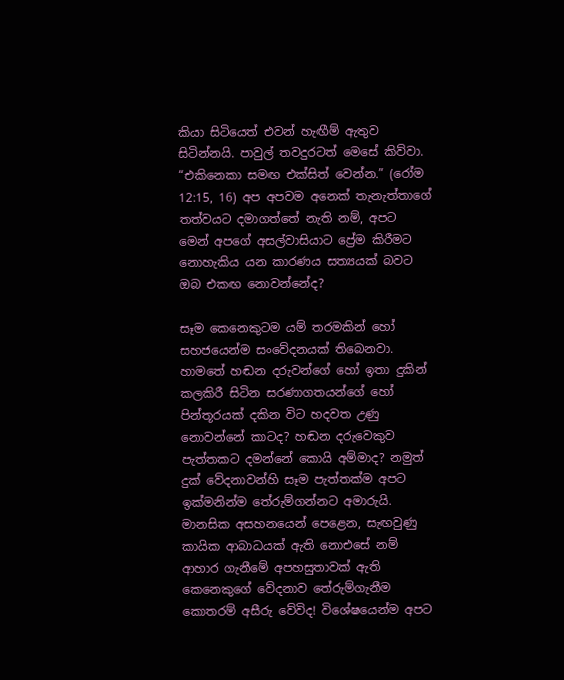කියා සිටියෙත් එවන් හැඟීම් ඇතුව සිටින්නයි. පාවුල් තවදුරටත් මෙසේ කිව්වා. “එකිනෙකා සමඟ එක්සිත් වෙන්න.” (රෝම 12:15, 16) අප අපවම අනෙක් තැනැත්තාගේ තත්වයට දමාගත්තේ නැති නම්, අපට මෙන් අපගේ අසල්වාසියාට ප්‍රේම කිරීමට නොහැකිය යන කාරණය සත්‍යයක් බවට ඔබ එකඟ නොවන්නේද?

සෑම කෙනෙකුටම යම් තරමකින් හෝ සහජයෙන්ම සංවේදනයක් තිබෙනවා. හාමතේ හඬන දරුවන්ගේ හෝ ඉතා දුකින් කලකිරී සිටින සරණාගතයන්ගේ හෝ පින්තූරයක් දකින විට හදවත උණු නොවන්නේ කාටද? හඬන දරුවෙකුව පැත්තකට දමන්නේ කොයි අම්මාද? නමුත් දුක් වේදනාවන්හි සෑම පැත්තක්ම අපට ඉක්මනින්ම තේරුම්ගන්නට අමාරුයි. මානසික අසහනයෙන් පෙළෙන, සැඟවුණු කායික ආබාධයක් ඇති නොඑසේ නම් ආහාර ගැනීමේ අපහසුතාවක් ඇති කෙනෙකුගේ වේදනාව තේරුම්ගැනීම කොතරම් අසීරු වේවිද! විශේෂයෙන්ම අපට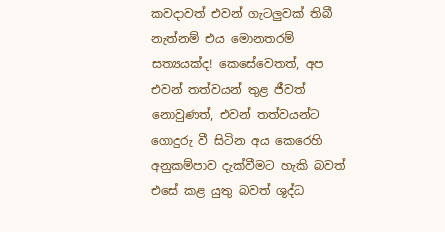කවදාවත් එවන් ගැටලුවක් තිබී නැත්නම් එය මොනතරම් සත්‍යයක්ද! කෙසේවෙතත්, අප එවන් තත්වයන් තුළ ජීවත් නොවුණත්, එවන් තත්වයන්ට ගොදුරු වී සිටින අය කෙරෙහි අනුකම්පාව දැක්වීමට හැකි බවත් එසේ කළ යුතු බවත් ශුද්ධ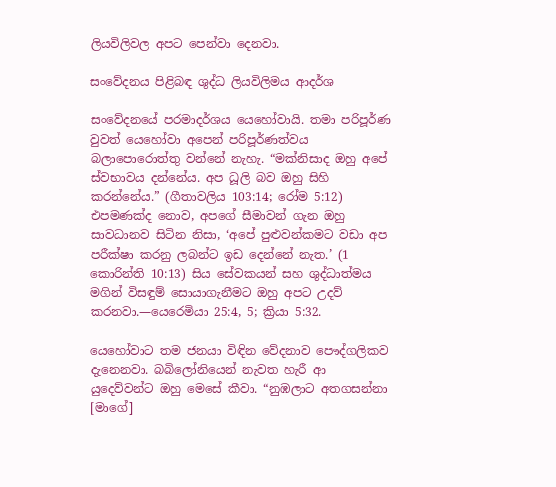ලියවිලිවල අපට පෙන්වා දෙනවා.

සංවේදනය පිළිබඳ ශුද්ධ ලියවිලිමය ආදර්ශ

සංවේදනයේ පරමාදර්ශය යෙහෝවායි. තමා පරිපූර්ණ වුවත් යෙහෝවා අපෙන් පරිපූර්ණත්වය බලාපොරොත්තු වන්නේ නැහැ. “මක්නිසාද ඔහු අපේ ස්වභාවය දන්නේය. අප ධූලි බව ඔහු සිහි කරන්නේය.” (ගීතාවලිය 103:14; රෝම 5:12) එපමණක්ද නොව, අපගේ සීමාවන් ගැන ඔහු සාවධානව සිටින නිසා, ‘අපේ පුළුවන්කමට වඩා අප පරීක්ෂා කරනු ලබන්ට ඉඩ දෙන්නේ නැත.’ (1 කොරින්ති 10:13) සිය සේවකයන් සහ ශුද්ධාත්මය මගින් විසඳුම් සොයාගැනීමට ඔහු අපට උදව් කරනවා.—යෙරෙමියා 25:4, 5; ක්‍රියා 5:32.

යෙහෝවාට තම ජනයා විඳින වේදනාව පෞද්ගලිකව දැනෙනවා. බබිලෝනියෙන් නැවත හැරී ආ යුදෙව්වන්ට ඔහු මෙසේ කීවා. “නුඹලාට අතගසන්නා [මාගේ]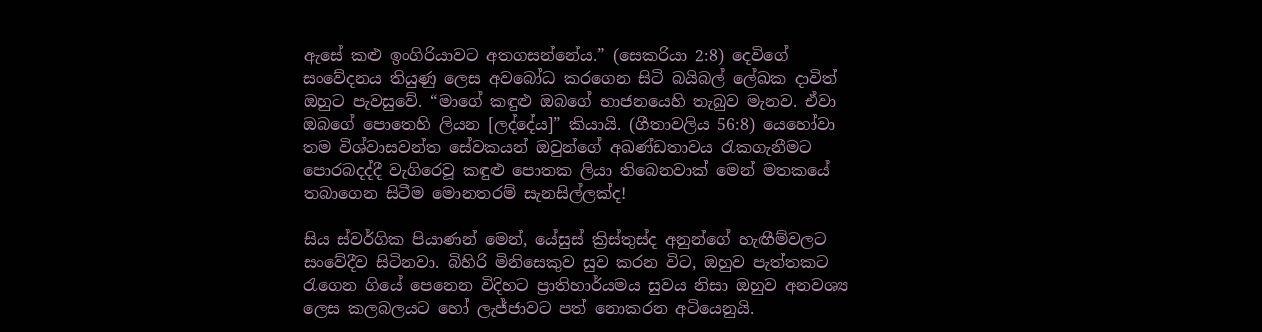ඇසේ කළු ඉංගිරියාවට අතගසන්නේය.” (සෙකරියා 2:8) දෙවිගේ සංවේදනය තියුණු ලෙස අවබෝධ කරගෙන සිටි බයිබල් ලේඛක දාවිත් ඔහුට පැවසුවේ. “මාගේ කඳුළු ඔබගේ භාජනයෙහි තැබුව මැනව. ඒවා ඔබගේ පොතෙහි ලියන [ලද්දේය]” කියායි. (ගීතාවලිය 56:8) යෙහෝවා තම විශ්වාසවන්ත සේවකයන් ඔවුන්ගේ අඛණ්ඩතාවය රැකගැනීමට පොරබදද්දී වැගිරෙවූ කඳුළු පොතක ලියා තිබෙනවාක් මෙන් මතකයේ තබාගෙන සිටීම මොනතරම් සැනසිල්ලක්ද!

සිය ස්වර්ගික පියාණන් මෙන්, යේසුස් ක්‍රිස්තුස්ද අනුන්ගේ හැඟීම්වලට සංවේදීව සිටිනවා. බිහිරි මිනිසෙකුව සුව කරන විට, ඔහුව පැත්තකට රැගෙන ගියේ පෙනෙන විදිහට ප්‍රාතිහාර්යමය සුවය නිසා ඔහුව අනවශ්‍ය ලෙස කලබලයට හෝ ලැජ්ජාවට පත් නොකරන අටියෙනුයි.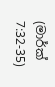(මාර්ක් 7:32-35)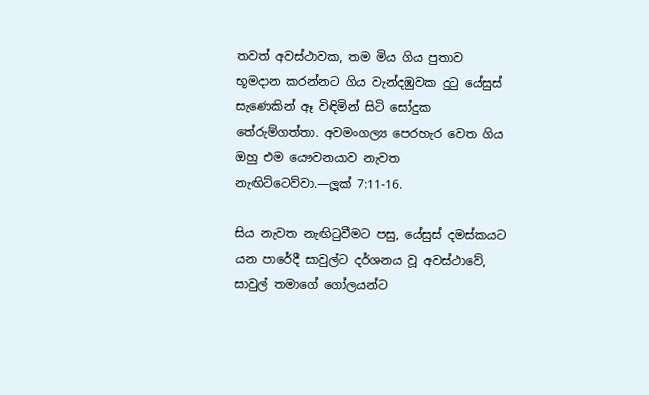තවත් අවස්ථාවක, තම මිය ගිය පුතාව භූමදාන කරන්නට ගිය වැන්දඹුවක දුටු යේසුස් සැණෙකින් ඈ විඳිමින් සිටි සෝදුක තේරුම්ගත්තා. අවමංගල්‍ය පෙරහැර වෙත ගිය ඔහු එම යෞවනයාව නැවත නැඟිට්ටෙව්වා.—ලූක් 7:11-16.

සිය නැවත නැඟිටුවීමට පසු, යේසුස් දමස්කයට යන පාරේදී සාවුල්ට දර්ශනය වූ අවස්ථාවේ, සාවුල් තමාගේ ගෝලයන්ට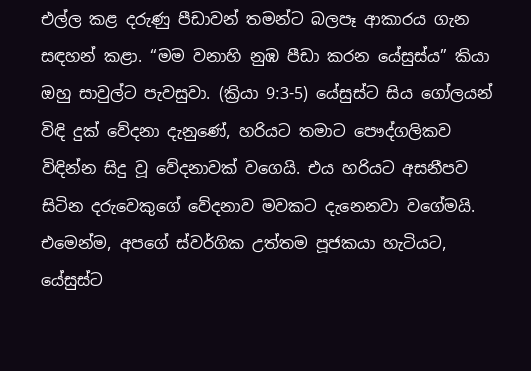එල්ල කළ දරුණු පීඩාවන් තමන්ට බලපෑ ආකාරය ගැන සඳහන් කළා. “මම වනාහි නුඹ පීඩා කරන යේසුස්ය” කියා ඔහු සාවුල්ට පැවසුවා. (ක්‍රියා 9:3-5) යේසුස්ට සිය ගෝලයන් විඳි දුක් වේදනා දැනුණේ, හරියට තමාට පෞද්ගලිකව විඳින්න සිදු වූ වේදනාවක් වගෙයි. එය හරියට අසනීපව සිටින දරුවෙකුගේ වේදනාව මවකට දැනෙනවා වගේමයි. එමෙන්ම, අපගේ ස්වර්ගික උත්තම පූජකයා හැටියට, යේසුස්ට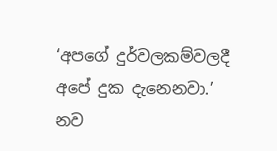‘අපගේ දුර්වලකම්වලදී අපේ දුක දැනෙනවා.’ නව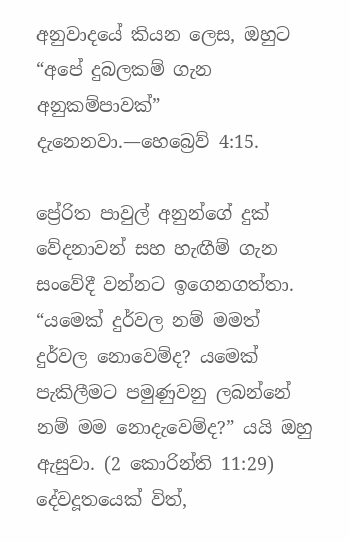අනුවාදයේ කියන ලෙස, ඔහුට “අපේ දුබලකම් ගැන අනුකම්පාවක්” දැනෙනවා.—හෙබ්‍රෙව් 4:15.

ප්‍රේරිත පාවුල් අනුන්ගේ දුක් වේදනාවන් සහ හැඟීම් ගැන සංවේදී වන්නට ඉගෙනගත්තා. “යමෙක් දුර්වල නම් මමත් දුර්වල නොවෙම්ද? යමෙක් පැකිලීමට පමුණුවනු ලබන්නේ නම් මම නොදැවෙම්ද?” යයි ඔහු ඇසුවා. (2 කොරින්ති 11:29) දේවදූතයෙක් විත්,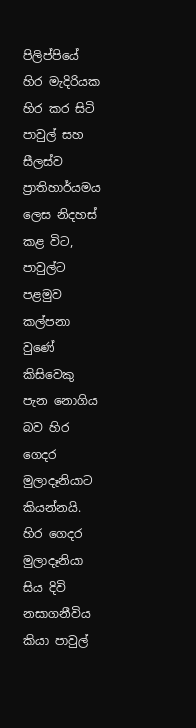පිලිප්පියේ හිර මැදිරියක හිර කර සිටි පාවුල් සහ සීලස්ව ප්‍රාතිහාර්යමය ලෙස නිදහස් කළ විට, පාවුල්ට පළමුව කල්පනා වුණේ කිසිවෙකු පැන නොගිය බව හිර ගෙදර මුලාදෑනියාට කියන්නයි. හිර ගෙදර මුලාදෑනියා සිය දිවි නසාගනීවිය කියා පාවුල්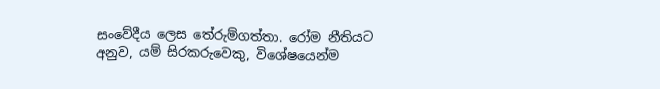සංවේදීය ලෙස තේරුම්ගත්තා. රෝම නීතියට අනුව, යම් සිරකරුවෙකු, විශේෂයෙන්ම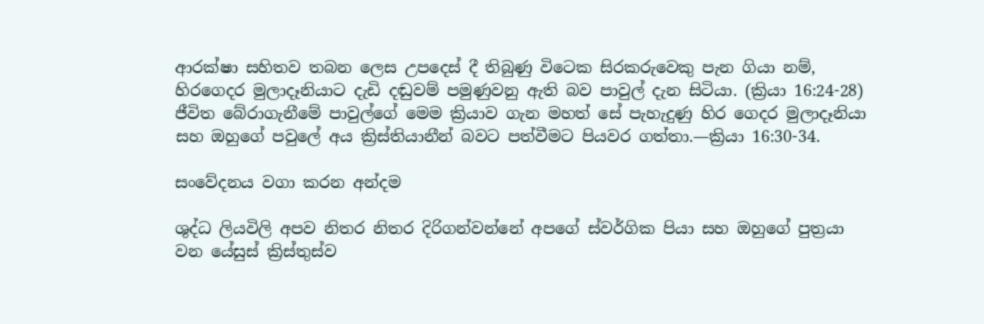ආරක්ෂා සහිතව තබන ලෙස උපදෙස් දී තිබුණු විටෙක සිරකරුවෙකු පැන ගියා නම්, හිරගෙදර මුලාදෑනියාට දැඩි දඬුවම් පමුණුවනු ඇති බව පාවුල් දැන සිටියා. (ක්‍රියා 16:24-28) ජීවිත බේරාගැනීමේ පාවුල්ගේ මෙම ක්‍රියාව ගැන මහත් සේ පැහැදුණු හිර ගෙදර මුලාදෑනියා සහ ඔහුගේ පවුලේ අය ක්‍රිස්තියානීන් බවට පත්වීමට පියවර ගත්තා.—ක්‍රියා 16:30-34.

සංවේදනය වගා කරන අන්දම

ශුද්ධ ලියවිලි අපව නිතර නිතර දිරිගන්වන්නේ අපගේ ස්වර්ගික පියා සහ ඔහුගේ පුත්‍රයා වන යේසුස් ක්‍රිස්තුස්ව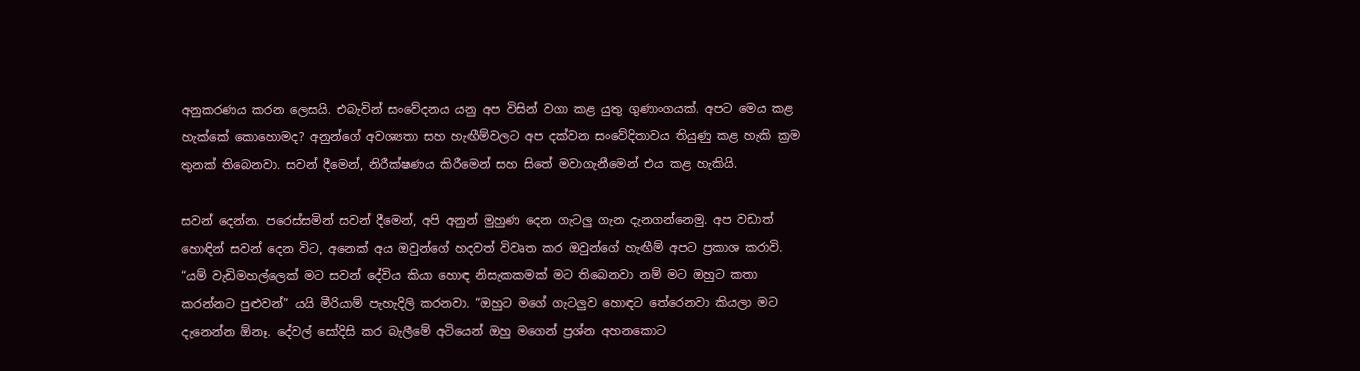අනුකරණය කරන ලෙසයි. එබැවින් සංවේදනය යනු අප විසින් වගා කළ යුතු ගුණාංගයක්. අපට මෙය කළ හැක්කේ කොහොමද? අනුන්ගේ අවශ්‍යතා සහ හැඟීම්වලට අප දක්වන සංවේදිතාවය තියුණු කළ හැකි ක්‍රම තුනක් තිබෙනවා. සවන් දීමෙන්, නිරීක්ෂණය කිරීමෙන් සහ සිතේ මවාගැනීමෙන් එය කළ හැකියි.

සවන් දෙන්න. පරෙස්සමින් සවන් දීමෙන්, අපි අනුන් මුහුණ දෙන ගැටලු ගැන දැනගන්නෙමු. අප වඩාත් හොඳින් සවන් දෙන විට, අනෙක් අය ඔවුන්ගේ හදවත් විවෘත කර ඔවුන්ගේ හැඟීම් අපට ප්‍රකාශ කරාවි. “යම් වැඩිමහල්ලෙක් මට සවන් දේවිය කියා හොඳ නිසැකකමක් මට තිබෙනවා නම් මට ඔහුට කතා කරන්නට පුළුවන්” යයි මීරියාම් පැහැදිලි කරනවා. “ඔහුට මගේ ගැටලුව හොඳට තේරෙනවා කියලා මට දැනෙන්න ඕනෑ. දේවල් සෝදිසි කර බැලීමේ අටියෙන් ඔහු මගෙන් ප්‍රශ්න අහනකොට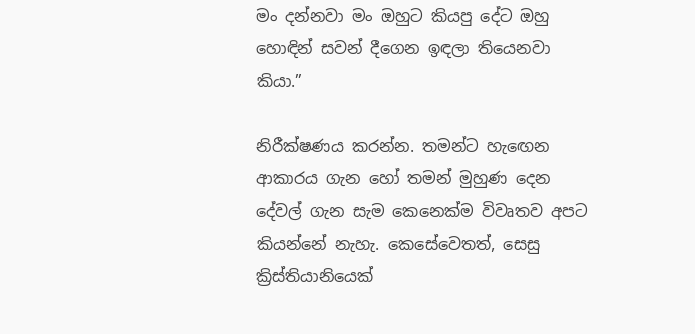මං දන්නවා මං ඔහුට කියපු දේට ඔහු හොඳින් සවන් දීගෙන ඉඳලා තියෙනවා කියා.”

නිරීක්ෂණය කරන්න. තමන්ට හැඟෙන ආකාරය ගැන හෝ තමන් මුහුණ දෙන දේවල් ගැන සැම කෙනෙක්ම විවෘතව අපට කියන්නේ නැහැ. කෙසේවෙතත්, සෙසු ක්‍රිස්තියානියෙක්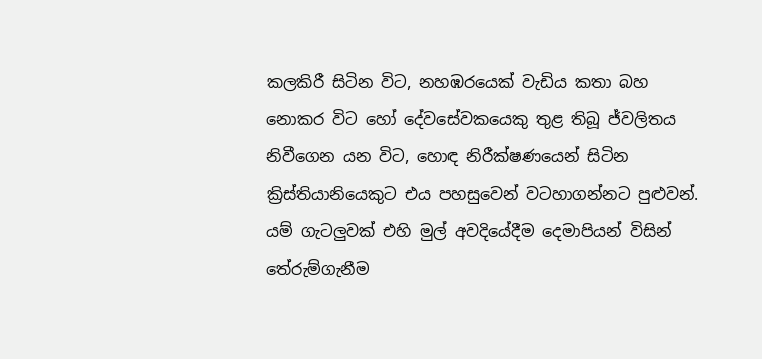කලකිරී සිටින විට, නහඹරයෙක් වැඩිය කතා බහ නොකර විට හෝ දේවසේවකයෙකු තුළ තිබූ ජ්වලිතය නිවීගෙන යන විට, හොඳ නිරීක්ෂණයෙන් සිටින ක්‍රිස්තියානියෙකුට එය පහසුවෙන් වටහාගන්නට පුළුවන්. යම් ගැටලුවක් එහි මුල් අවදියේදීම දෙමාපියන් විසින් තේරුම්ගැනීම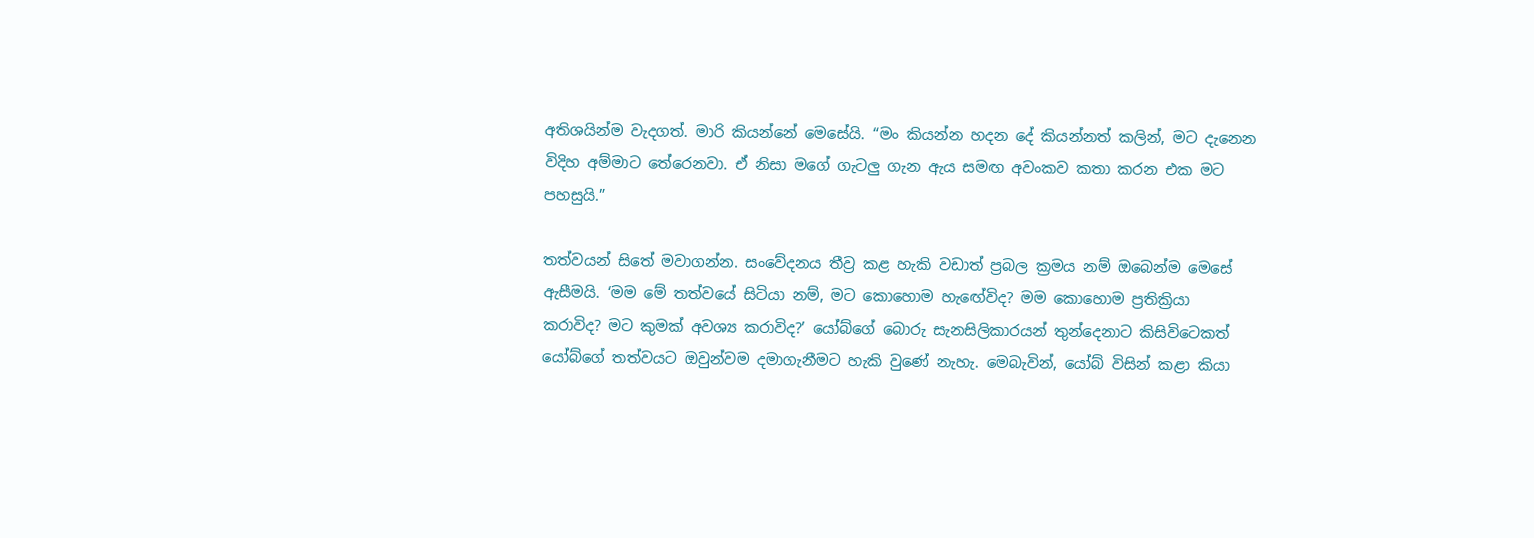අතිශයින්ම වැදගත්. මාරි කියන්නේ මෙසේයි. “මං කියන්න හදන දේ කියන්නත් කලින්, මට දැනෙන විදිහ අම්මාට තේරෙනවා. ඒ නිසා මගේ ගැටලු ගැන ඇය සමඟ අවංකව කතා කරන එක මට පහසුයි.”

තත්වයන් සිතේ මවාගන්න. සංවේදනය තීව්‍ර කළ හැකි වඩාත් ප්‍රබල ක්‍රමය නම් ඔබෙන්ම මෙසේ ඇසීමයි. ‘මම මේ තත්වයේ සිටියා නම්, මට කොහොම හැඟේවිද? මම කොහොම ප්‍රතික්‍රියා කරාවිද? මට කුමක් අවශ්‍ය කරාවිද?’ යෝබ්ගේ බොරු සැනසිලිකාරයන් තුන්දෙනාට කිසිවිටෙකත් යෝබ්ගේ තත්වයට ඔවුන්වම දමාගැනීමට හැකි වුණේ නැහැ. මෙබැවින්, යෝබ් විසින් කළා කියා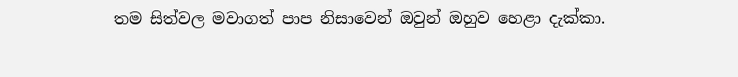තම සිත්වල මවාගත් පාප නිසාවෙන් ඔවුන් ඔහුව හෙළා දැක්කා.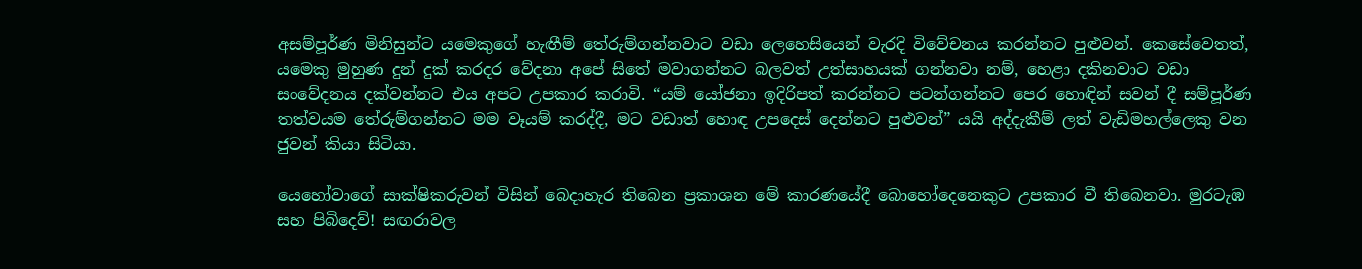අසම්පූර්ණ මිනිසුන්ට යමෙකුගේ හැඟීම් තේරුම්ගන්නවාට වඩා ලෙහෙසියෙන් වැරදි විවේචනය කරන්නට පුළුවන්. කෙසේවෙතත්, යමෙකු මුහුණ දුන් දුක් කරදර වේදනා අපේ සිතේ මවාගන්නට බලවත් උත්සාහයක් ගන්නවා නම්, හෙළා දකිනවාට වඩා සංවේදනය දක්වන්නට එය අපට උපකාර කරාවි. “යම් යෝජනා ඉදිරිපත් කරන්නට පටන්ගන්නට පෙර හොඳින් සවන් දී සම්පූර්ණ තත්වයම තේරුම්ගන්නට මම වෑයම් කරද්දී, මට වඩාත් හොඳ උපදෙස් දෙන්නට පුළුවන්” යයි අද්දැකීම් ලත් වැඩිමහල්ලෙකු වන ජුවන් කියා සිටියා.

යෙහෝවාගේ සාක්ෂිකරුවන් විසින් බෙදාහැර තිබෙන ප්‍රකාශන මේ කාරණයේදී බොහෝදෙනෙකුට උපකාර වී තිබෙනවා. මුරටැඹ සහ පිබිදෙව්! සඟරාවල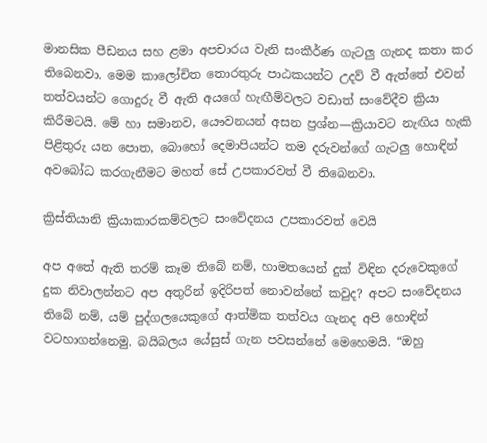මානසික පීඩනය සහ ළමා අපචාරය වැනි සංකීර්ණ ගැටලු ගැනද කතා කර තිබෙනවා. මෙම කාලෝචිත තොරතුරු පාඨකයන්ට උදව් වී ඇත්තේ එවන් තත්වයන්ට ගොදුරු වී ඇති අයගේ හැඟීම්වලට වඩාත් සංවේදීව ක්‍රියා කිරීමටයි. මේ හා සමානව, යෞවනයන් අසන ප්‍රශ්න—ක්‍රියාවට නැඟිය හැකි පිළිතුරු යන පොත, බොහෝ දෙමාපියන්ට තම දරුවන්ගේ ගැටලු හොඳින් අවබෝධ කරගැනීමට මහත් සේ උපකාරවත් වී තිබෙනවා.

ක්‍රිස්තියානි ක්‍රියාකාරකම්වලට සංවේදනය උපකාරවත් වෙයි

අප අතේ ඇති තරම් කෑම තිබේ නම්, හාමතයෙන් දුක් විඳින දරුවෙකුගේ දුක නිවාලන්නට අප අතුරින් ඉදිරිපත් නොවන්නේ කවුද? අපට සංවේදනය තිබේ නම්, යම් පුද්ගලයෙකුගේ ආත්මික තත්වය ගැනද අපි හොඳින් වටහාගන්නෙමු. බයිබලය යේසුස් ගැන පවසන්නේ මෙහෙමයි. “ඔහු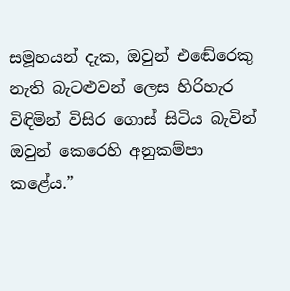සමූහයන් දැක, ඔවුන් එඬේරෙකු නැති බැටළුවන් ලෙස හිරිහැර විඳිමින් විසිර ගොස් සිටිය බැවින් ඔවුන් කෙරෙහි අනුකම්පා කළේය.”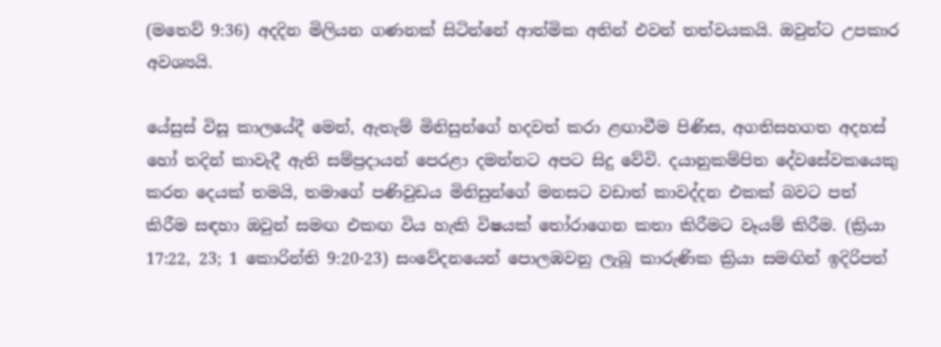(මතෙව් 9:36) අදදින මිලියන ගණනක් සිටින්නේ ආත්මික අතින් එවන් තත්වයකයි. ඔවුන්ට උපකාර අවශ්‍යයි.

යේසුස් විසූ කාලයේදී මෙන්, ඇතැම් මිනිසුන්ගේ හදවත් කරා ළඟාවීම පිණිස, අගතිසහගත අදහස් හෝ තදින් කාවැදී ඇති සම්ප්‍රදායන් පෙරළා දමන්නට අපට සිදු වේවි. දයානුකම්පිත දේවසේවකයෙකු කරන දෙයක් තමයි, තමාගේ පණිවුඩය මිනිසුන්ගේ මනසට වඩාත් කාවද්දන එකක් බවට පත් කිරීම සඳහා ඔවුන් සමඟ එකඟ විය හැකි විෂයක් තෝරාගෙන කතා කිරීමට වෑයම් කිරීම. (ක්‍රියා 17:22, 23; 1 කොරින්ති 9:20-23) සංවේදනයෙන් පොලඹවනු ලැබූ කාරුණික ක්‍රියා සමඟින් ඉදිරිපත්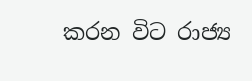කරන විට රාජ්‍ය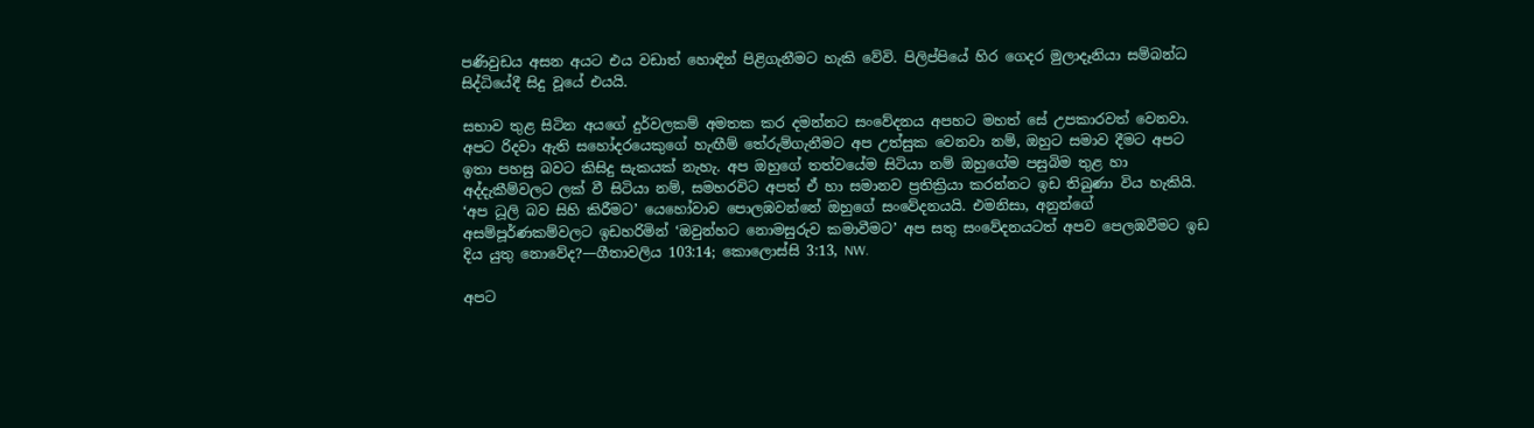පණිවුඩය අසන අයට එය වඩාත් හොඳින් පිළිගැනීමට හැකි වේවි. පිලිප්පියේ හිර ගෙදර මුලාදෑනියා සම්බන්ධ සිද්ධියේදී සිදු වූයේ එයයි.

සභාව තුළ සිටින අයගේ දුර්වලකම් අමතක කර දමන්නට සංවේදනය අපහට මහත් සේ උපකාරවත් වෙනවා. අපට රිදවා ඇති සහෝදරයෙකුගේ හැඟීම් තේරුම්ගැනීමට අප උත්සුක වෙනවා නම්, ඔහුට සමාව දීමට අපට ඉතා පහසු බවට කිසිදු සැකයක් නැහැ. අප ඔහුගේ තත්වයේම සිටියා නම් ඔහුගේම පසුබිම තුළ හා අද්දැකීම්වලට ලක් වී සිටියා නම්, සමහරවිට අපත් ඒ හා සමානව ප්‍රතික්‍රියා කරන්නට ඉඩ තිබුණා විය හැකියි. ‘අප ධූලි බව සිහි කිරීමට’ යෙහෝවාව පොලඹවන්නේ ඔහුගේ සංවේදනයයි. එමනිසා, අනුන්ගේ අසම්පූර්ණකම්වලට ඉඩහරිමින් ‘ඔවුන්හට නොමසුරුව කමාවීමට’ අප සතු සංවේදනයටත් අපව පෙලඹවීමට ඉඩ දිය යුතු නොවේද?—ගීතාවලිය 103:14; කොලොස්සි 3:13, NW.

අපට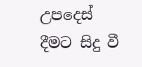උපදෙස් දීමට සිදු වී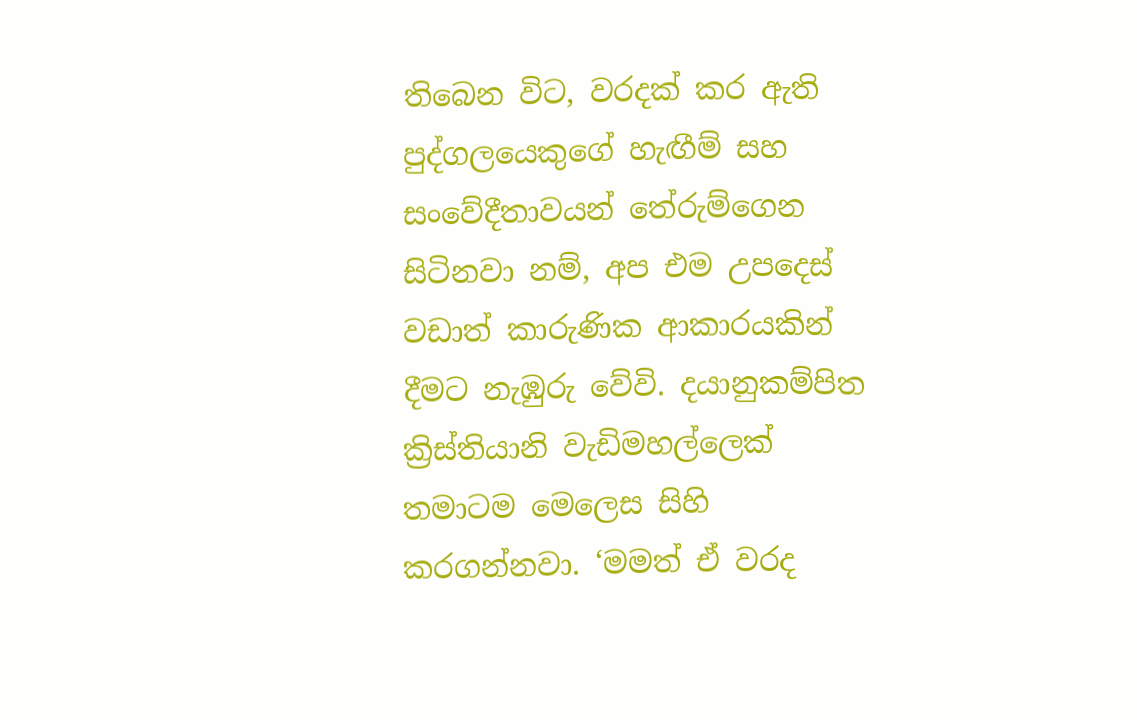තිබෙන විට, වරදක් කර ඇති පුද්ගලයෙකුගේ හැඟීම් සහ සංවේදීතාවයන් තේරුම්ගෙන සිටිනවා නම්, අප එම උපදෙස් වඩාත් කාරුණික ආකාරයකින් දීමට නැඹුරු වේවි. දයානුකම්පිත ක්‍රිස්තියානි වැඩිමහල්ලෙක් තමාටම මෙලෙස සිහි කරගන්නවා. ‘මමත් ඒ වරද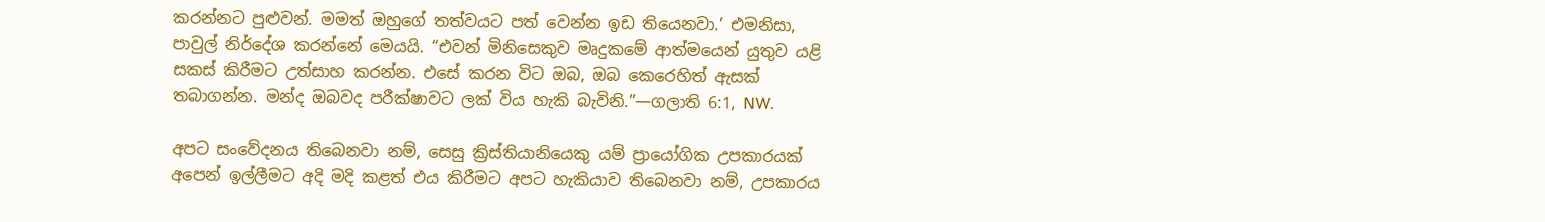කරන්නට පුළුවන්. මමත් ඔහුගේ තත්වයට පත් වෙන්න ඉඩ තියෙනවා.’ එමනිසා, පාවුල් නිර්දේශ කරන්නේ මෙයයි. “එවන් මිනිසෙකුව මෘදුකමේ ආත්මයෙන් යුතුව යළි සකස් කිරීමට උත්සාහ කරන්න. එසේ කරන විට ඔබ, ඔබ කෙරෙහිත් ඇසක් තබාගන්න. මන්ද ඔබවද පරීක්ෂාවට ලක් විය හැකි බැවිනි.”—ගලාති 6:1, NW.

අපට සංවේදනය තිබෙනවා නම්, සෙසු ක්‍රිස්තියානියෙකු යම් ප්‍රායෝගික උපකාරයක් අපෙන් ඉල්ලීමට අදි මදි කළත් එය කිරීමට අපට හැකියාව තිබෙනවා නම්, උපකාරය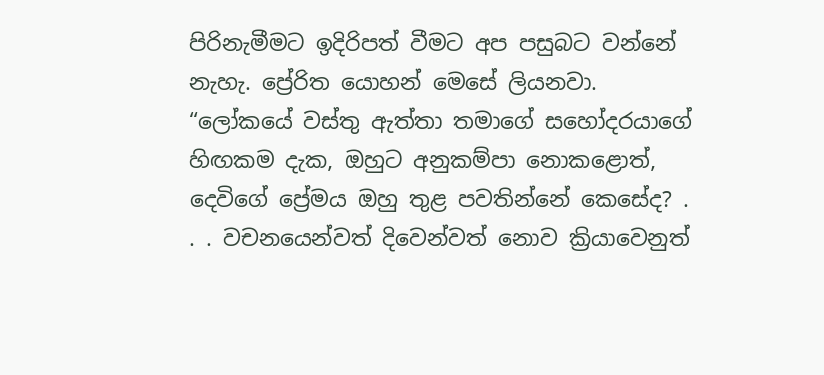පිරිනැමීමට ඉදිරිපත් වීමට අප පසුබට වන්නේ නැහැ. ප්‍රේරිත යොහන් මෙසේ ලියනවා. “ලෝකයේ වස්තු ඇත්තා තමාගේ සහෝදරයාගේ හිඟකම දැක, ඔහුට අනුකම්පා නොකළොත්, දෙවිගේ ප්‍රේමය ඔහු තුළ පවතින්නේ කෙසේද? . . . වචනයෙන්වත් දිවෙන්වත් නොව ක්‍රියාවෙනුත්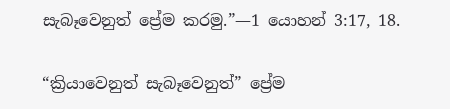සැබෑවෙනුත් ප්‍රේම කරමු.”—1 යොහන් 3:17, 18.

“ක්‍රියාවෙනුත් සැබෑවෙනුත්” ප්‍රේම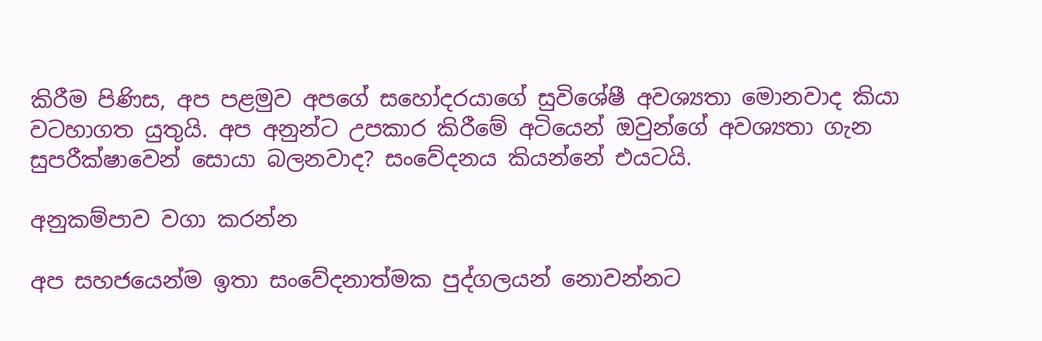කිරීම පිණිස, අප පළමුව අපගේ සහෝදරයාගේ සුවිශේෂී අවශ්‍යතා මොනවාද කියා වටහාගත යුතුයි. අප අනුන්ට උපකාර කිරීමේ අටියෙන් ඔවුන්ගේ අවශ්‍යතා ගැන සුපරීක්ෂාවෙන් සොයා බලනවාද? සංවේදනය කියන්නේ එයටයි.

අනුකම්පාව වගා කරන්න

අප සහජයෙන්ම ඉතා සංවේදනාත්මක පුද්ගලයන් නොවන්නට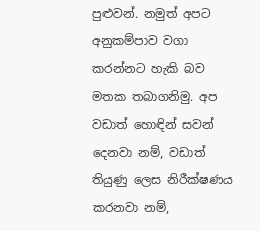පුළුවන්. නමුත් අපට අනුකම්පාව වගා කරන්නට හැකි බව මතක තබාගනිමු. අප වඩාත් හොඳින් සවන් දෙනවා නම්, වඩාත් තියුණු ලෙස නිරීක්ෂණය කරනවා නම්,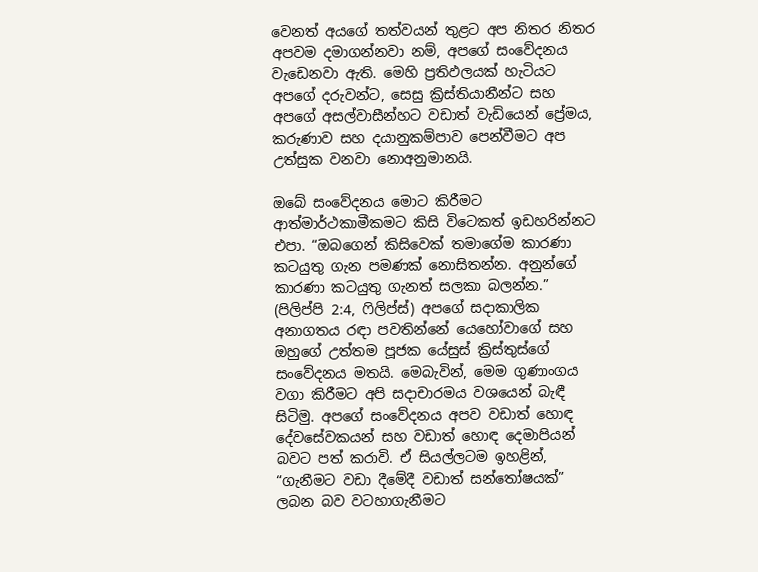වෙනත් අයගේ තත්වයන් තුළට අප නිතර නිතර අපවම දමාගන්නවා නම්, අපගේ සංවේදනය වැඩෙනවා ඇති. මෙහි ප්‍රතිඵලයක් හැටියට අපගේ දරුවන්ට, සෙසු ක්‍රිස්තියානීන්ට සහ අපගේ අසල්වාසීන්හට වඩාත් වැඩියෙන් ප්‍රේමය, කරුණාව සහ දයානුකම්පාව පෙන්වීමට අප උත්සුක වනවා නොඅනුමානයි.

ඔබේ සංවේදනය මොට කිරීමට ආත්මාර්ථකාමීකමට කිසි විටෙකත් ඉඩහරින්නට එපා. “ඔබගෙන් කිසිවෙක් තමාගේම කාරණා කටයුතු ගැන පමණක් නොසිතන්න. අනුන්ගේ කාරණා කටයුතු ගැනත් සලකා බලන්න.” (පිලිප්පි 2:4, ෆිලිප්ස්) අපගේ සදාකාලික අනාගතය රඳා පවතින්නේ යෙහෝවාගේ සහ ඔහුගේ උත්තම පූජක යේසුස් ක්‍රිස්තුස්ගේ සංවේදනය මතයි. මෙබැවින්, මෙම ගුණාංගය වගා කිරීමට අපි සදාචාරමය වශයෙන් බැඳී සිටිමු. අපගේ සංවේදනය අපව වඩාත් හොඳ දේවසේවකයන් සහ වඩාත් හොඳ දෙමාපියන් බවට පත් කරාවි. ඒ සියල්ලටම ඉහළින්, “ගැනීමට වඩා දීමේදී වඩාත් සන්තෝෂයක්” ලබන බව වටහාගැනීමට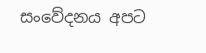සංවේදනය අපට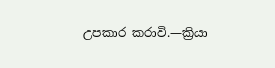උපකාර කරාවි.—ක්‍රියා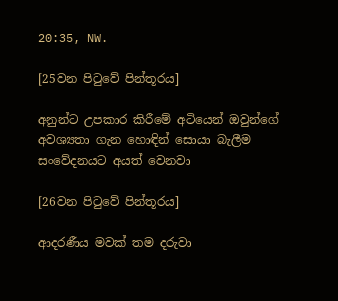20:35, NW.

[25වන පිටුවේ පින්තූරය]

අනුන්ට උපකාර කිරීමේ අටියෙන් ඔවුන්ගේ අවශ්‍යතා ගැන හොඳින් සොයා බැලීම සංවේදනයට අයත් වෙනවා

[26වන පිටුවේ පින්තූරය]

ආදරණීය මවක් තම දරුවා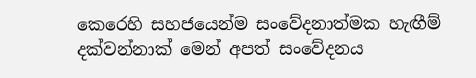කෙරෙහි සහජයෙන්ම සංවේදනාත්මක හැඟීම් දක්වන්නාක් මෙන් අපත් සංවේදනය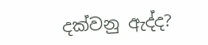දක්වනු ඇද්ද?